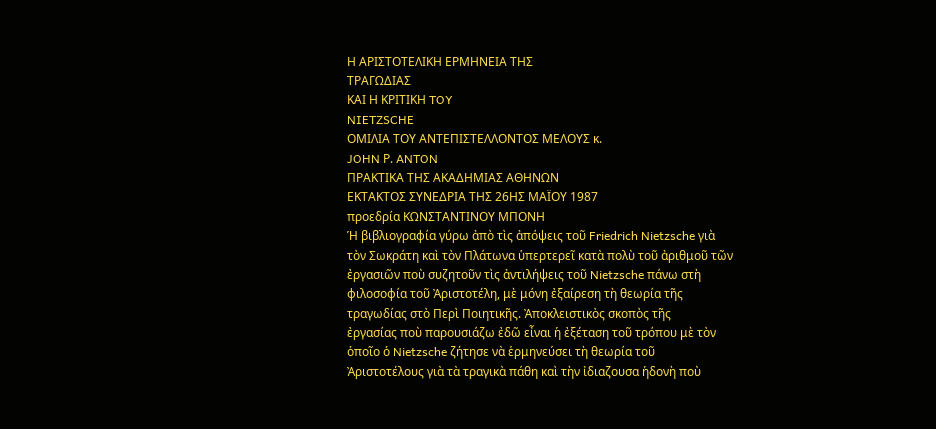Η ΑΡΙΣΤΟΤΕΛΙΚΗ ΕΡΜΗΝΕΙΑ ΤΗΣ
ΤΡΑΓΩΔΙΑΣ
ΚΑΙ Η ΚΡΙΤΙΚΗ TOY
NIETZSCHE
ΟΜΙΛΙΑ ΤΟΥ ΑΝΤΕΠΙΣΤΕΛΛΟΝΤΟΣ ΜΕΛΟΥΣ κ.
JOHN Ρ. ANTON
ΠΡΑΚΤΙΚΑ ΤΗΣ ΑΚΑΔΗΜΙΑΣ ΑΘΗΝΩΝ
ΕΚΤΑΚΤΟΣ ΣΥΝΕΔΡΙΑ ΤΗΣ 26ΗΣ ΜΑΪΟΥ 1987
προεδρία ΚΩΝΣΤΑΝΤΙΝΟΥ ΜΠΟΝΗ
Ἡ βιβλιογραφία γύρω ἀπὸ τὶς ἀπόψεις τοῦ Friedrich Nietzsche γιὰ
τὸν Σωκράτη καὶ τὸν Πλάτωνα ὑπερτερεῖ κατὰ πολὺ τοῦ ἀριθμοῦ τῶν
ἐργασιῶν ποὺ συζητοῦν τὶς ἀντιλήψεις τοῦ Nietzsche πάνω στὴ
φιλοσοφία τοῦ Ἀριστοτέλη, μὲ μόνη ἐξαίρεση τὴ θεωρία τῆς
τραγωδίας στὸ Περὶ Ποιητικῆς. Ἀποκλειστικὸς σκοπὸς τῆς
ἐργασίας ποὺ παρουσιάζω ἐδῶ εἶναι ἡ ἐξέταση τοῦ τρόπου μὲ τὸν
ὁποῖο ὁ Nietzsche ζήτησε νὰ ἑρμηνεύσει τὴ θεωρία τοῦ
Ἀριστοτέλους γιὰ τὰ τραγικὰ πάθη καὶ τὴν ἰδιαζουσα ἡδονὴ ποὺ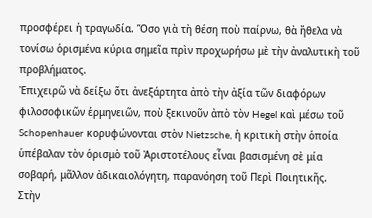προσφέρει ἡ τραγωδία. Ὅσο γιὰ τὴ θέση ποὺ παίρνω, θὰ ἤθελα νὰ
τονίσω ὁρισμένα κύρια σημεῖα πρὶν προχωρήσω μὲ τὴν ἀναλυτικὴ τοῦ
προβλήματος.
Ἐπιχειρῶ νὰ δείξω ὅτι ἀνεξάρτητα ἀπὸ τὴν ἀξία τῶν διαφόρων
φιλοσοφικῶν ἑρμηνειῶν, ποὺ ξεκινοῦν ἀπὸ τὸν Hegel καὶ μέσω τοῦ
Schopenhauer κορυφώνονται στὸν Nietzsche, ἡ κριτικὴ στὴν ὁποία
ὑπέβαλαν τὸν ὁρισμὸ τοῦ Ἀριστοτέλους εἶναι βασισμένη σὲ μία
σοβαρή, μᾶλλον ἀδικαιολόγητη, παρανόηση τοῦ Περὶ Ποιητικῆς.
Στὴν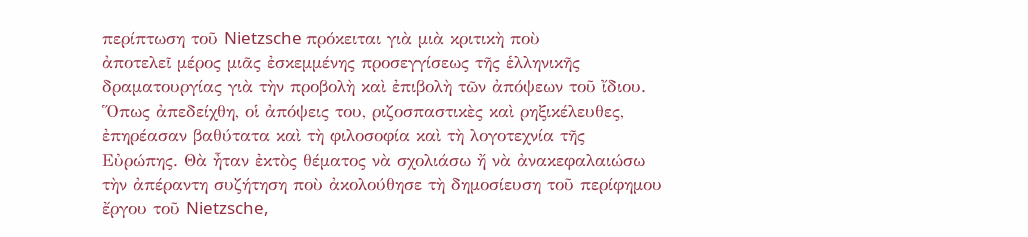περίπτωση τοῦ Nietzsche πρόκειται γιὰ μιὰ κριτικὴ ποὺ
ἀποτελεῖ μέρος μιᾶς ἐσκεμμένης προσεγγίσεως τῆς ἑλληνικῆς
δραματουργίας γιὰ τὴν προβολὴ καὶ ἐπιβολὴ τῶν ἀπόψεων τοῦ ἴδιου.
Ὅπως ἀπεδείχθη, οἱ ἀπόψεις του, ριζοσπαστικὲς καὶ ρηξικέλευθες,
ἐπηρέασαν βαθύτατα καὶ τὴ φιλοσοφία καὶ τὴ λογοτεχνία τῆς
Εὐρώπης. Θὰ ἦταν ἐκτὸς θέματος νὰ σχολιάσω ἤ νὰ ἀνακεφαλαιώσω
τὴν ἀπέραντη συζήτηση ποὺ ἀκολούθησε τὴ δημοσίευση τοῦ περίφημου
ἔργου τοῦ Nietzsche,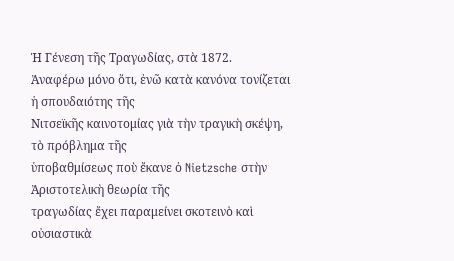Ἡ Γένεση τῆς Τραγωδίας, στὰ 1872.
Ἀναφέρω μόνο ὅτι, ἐνῶ κατὰ κανόνα τονίζεται ἡ σπουδαιότης τῆς
Νιτσεϊκῆς καινοτομίας γιὰ τὴν τραγικὴ σκέψη, τὸ πρόβλημα τῆς
ὑποβαθμίσεως ποὺ ἔκανε ὁ Nietzsche στὴν Ἀριστοτελικὴ θεωρία τῆς
τραγωδίας ἔχει παραμείνει σκοτεινὸ καὶ οὐσιαστικὰ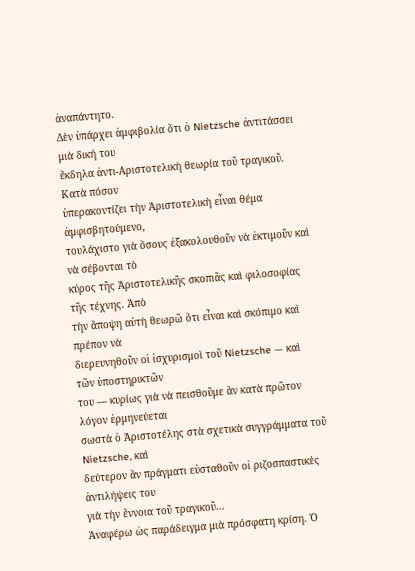ἀναπάντητο.
Δὲν ὑπάρχει ἀμφιβολία ὅτι ὁ Nietzsche ἀντιτάσσει μιὰ δική του
ἔκδηλα ἀντι-Αριστοτελικὴ θεωρία τοῦ τραγικοῦ. Κατὰ πόσον
ὑπερακοντίζει τὴν Ἀριστοτελικὴ εἶναι θέμα ἀμφισβητούμενο,
τουλάχιστο γιὰ ὅσους ἐξακολουθοῦν νὰ ἐκτιμοῦν καὶ νὰ σέβονται τὸ
κύρος τῆς Ἀριστοτελικῆς σκοπιᾶς καὶ φιλοσοφίας τῆς τέχνης. Ἀπὸ
τὴν ἄποψη αὐτὴ θεωρῶ ὅτι εἶναι καὶ σκόπιμο καὶ πρέπον νὰ
διερευνηθοῦν οἱ ἰσχυρισμοὶ τοῦ Nietzsche — καὶ τῶν ὑποστηρικτῶν
του — κυρίως γιὰ νὰ πεισθοῦμε ἂν κατὰ πρῶτον λόγον ἑρμηνεύεται
σωστὰ ὁ Ἀριστοτέλης στὰ σχετικὰ συγγράμματα τοῦ Nietzsche, καὶ
δεύτερον ἂν πράγματι εὐσταθοῦν οἱ ριζοσπαστικὲς ἀντιλήψεις του
γιὰ τὴν ἔννοια τοῦ τραγικοῦ...
Ἀναφέρω ὡς παράδειγμα μιὰ πρόσφατη κρίση. Ὁ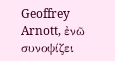Geoffrey
Arnott, ἐνῶ συνοψίζει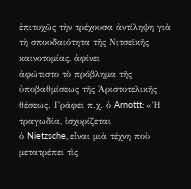ἐπιτυχῶς τὴν τρέχουσα ἀντίληψη γιὰ
τὴ σπουδαιότητα τῆς Νιτσεϊκῆς καινοτομίας, ἀφίνει
ἀφώτιστο τὸ πρόβλημα τῆς ὑποβαθμίσεως τῆς Ἀριστοτελικῆς
θέσεως. Γράφει π.χ. ὁ Arnottt: «Ἡ τραγωδία, ἰσχυρίζεται
ὁ Nietzsche, εἶναι μιὰ τέχνη ποὺ μετατρέπει τὶς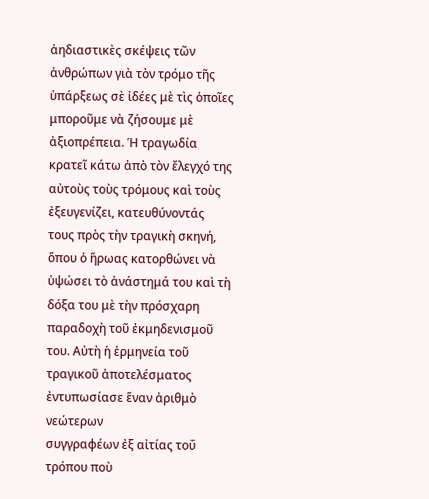ἀηδιαστικὲς σκέψεις τῶν ἀνθρώπων γιὰ τὸν τρόμο τῆς
ὑπάρξεως σὲ ἰδέες μὲ τὶς ὁποῖες μποροῦμε νὰ ζήσουμε μὲ
ἀξιοπρέπεια. Ἡ τραγωδία κρατεῖ κάτω ἀπὸ τὸν ἔλεγχό της
αὐτοὺς τοὺς τρόμους καὶ τοὺς ἐξευγενίζει, κατευθύνοντάς
τους πρὸς τὴν τραγικὴ σκηνή, ὅπου ὁ ἥρωας κατορθώνει νὰ
ὑψώσει τὸ ἀνάστημά του καὶ τὴ δόξα του μὲ τὴν πρόσχαρη
παραδοχὴ τοῦ ἐκμηδενισμοῦ του. Αὐτὴ ἡ ἑρμηνεία τοῦ
τραγικοῦ ἀποτελέσματος ἐντυπωσίασε ἕναν ἀριθμὸ νεώτερων
συγγραφέων ἐξ αἰτίας τοΰ τρόπου ποὺ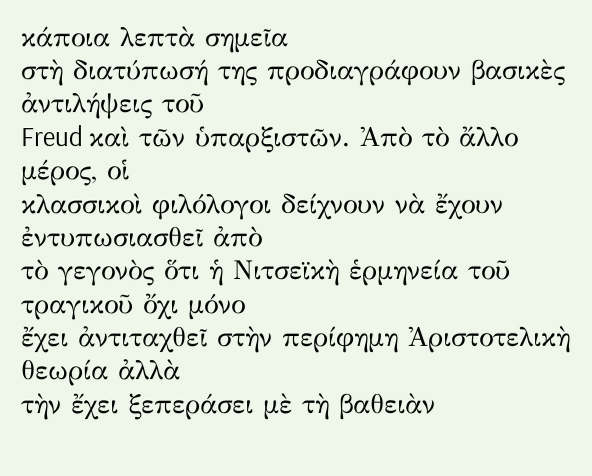κάποια λεπτὰ σημεῖα
στὴ διατύπωσή της προδιαγράφουν βασικὲς ἀντιλήψεις τοῦ
Freud καὶ τῶν ὑπαρξιστῶν. Ἀπὸ τὸ ἄλλο μέρος, οἱ
κλασσικοὶ φιλόλογοι δείχνουν νὰ ἔχουν ἐντυπωσιασθεῖ ἀπὸ
τὸ γεγονὸς ὅτι ἡ Νιτσεϊκὴ ἑρμηνεία τοῦ τραγικοῦ ὄχι μόνο
ἔχει ἀντιταχθεῖ στὴν περίφημη Ἀριστοτελικὴ θεωρία ἀλλὰ
τὴν ἔχει ξεπεράσει μὲ τὴ βαθειὰν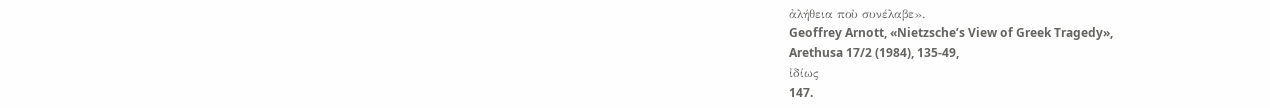ἀλήθεια ποὺ συνέλαβε».
Geoffrey Arnott, «Nietzsche’s View of Greek Tragedy»,
Arethusa 17/2 (1984), 135-49,
ἰδίως
147.